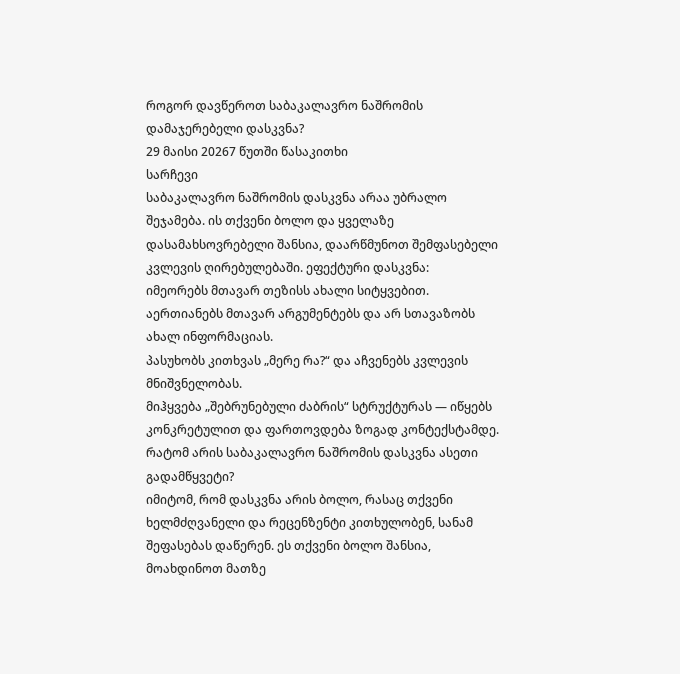როგორ დავწეროთ საბაკალავრო ნაშრომის დამაჯერებელი დასკვნა?
29 მაისი 20267 წუთში წასაკითხი
სარჩევი
საბაკალავრო ნაშრომის დასკვნა არაა უბრალო შეჯამება. ის თქვენი ბოლო და ყველაზე დასამახსოვრებელი შანსია, დაარწმუნოთ შემფასებელი კვლევის ღირებულებაში. ეფექტური დასკვნა:
იმეორებს მთავარ თეზისს ახალი სიტყვებით.
აერთიანებს მთავარ არგუმენტებს და არ სთავაზობს ახალ ინფორმაციას.
პასუხობს კითხვას „მერე რა?“ და აჩვენებს კვლევის მნიშვნელობას.
მიჰყვება „შებრუნებული ძაბრის“ სტრუქტურას — იწყებს კონკრეტულით და ფართოვდება ზოგად კონტექსტამდე.
რატომ არის საბაკალავრო ნაშრომის დასკვნა ასეთი გადამწყვეტი?
იმიტომ, რომ დასკვნა არის ბოლო, რასაც თქვენი ხელმძღვანელი და რეცენზენტი კითხულობენ, სანამ შეფასებას დაწერენ. ეს თქვენი ბოლო შანსია, მოახდინოთ მათზე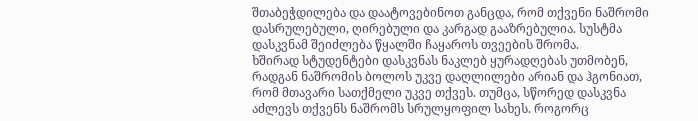შთაბეჭდილება და დაატოვებინოთ განცდა, რომ თქვენი ნაშრომი დასრულებული, ღირებული და კარგად გააზრებულია. სუსტმა დასკვნამ შეიძლება წყალში ჩაყაროს თვეების შრომა.
ხშირად სტუდენტები დასკვნას ნაკლებ ყურადღებას უთმობენ, რადგან ნაშრომის ბოლოს უკვე დაღლილები არიან და ჰგონიათ, რომ მთავარი სათქმელი უკვე თქვეს. თუმცა, სწორედ დასკვნა აძლევს თქვენს ნაშრომს სრულყოფილ სახეს. როგორც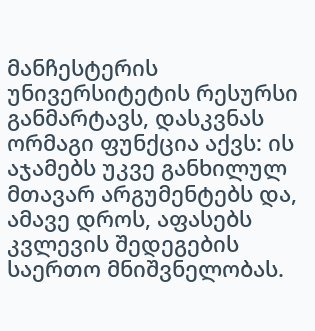მანჩესტერის უნივერსიტეტის რესურსი განმარტავს, დასკვნას ორმაგი ფუნქცია აქვს: ის აჯამებს უკვე განხილულ მთავარ არგუმენტებს და, ამავე დროს, აფასებს კვლევის შედეგების საერთო მნიშვნელობას.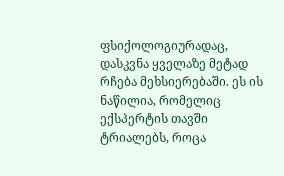ფსიქოლოგიურადაც, დასკვნა ყველაზე მეტად რჩება მეხსიერებაში. ეს ის ნაწილია, რომელიც ექსპერტის თავში ტრიალებს, როცა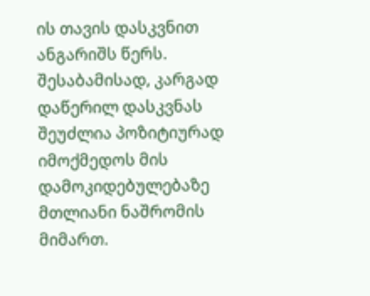ის თავის დასკვნით ანგარიშს წერს. შესაბამისად, კარგად დაწერილ დასკვნას შეუძლია პოზიტიურად იმოქმედოს მის დამოკიდებულებაზე მთლიანი ნაშრომის მიმართ.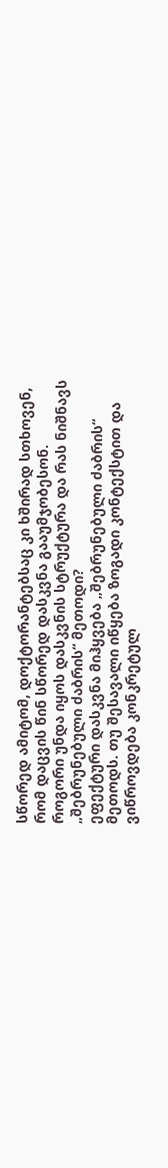სწორედ ამიტომ, დოქტორანტებსაც კი ხშირად სთხოვენ, რომ დაცვის წინ სწორედ დასკვნა გააუმჯობესონ.
როგორი უნდა იყოს დასკვნის სტრუქტურა და რას ნიშნავს „შებრუნებული ძაბრის“ მეთოდი?
ეფექტური დასკვნა მიჰყვება „შებრუნებული ძაბრის“ მეთოდს. თუ შესავალი იწყება ზოგადი კონტექსტით და ვიწროვდება კონკრეტულ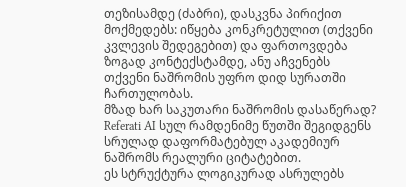თეზისამდე (ძაბრი), დასკვნა პირიქით მოქმედებს: იწყება კონკრეტულით (თქვენი კვლევის შედეგებით) და ფართოვდება ზოგად კონტექსტამდე, ანუ აჩვენებს თქვენი ნაშრომის უფრო დიდ სურათში ჩართულობას.
მზად ხარ საკუთარი ნაშრომის დასაწერად?
Referati AI სულ რამდენიმე წუთში შეგიდგენს სრულად დაფორმატებულ აკადემიურ ნაშრომს რეალური ციტატებით.
ეს სტრუქტურა ლოგიკურად ასრულებს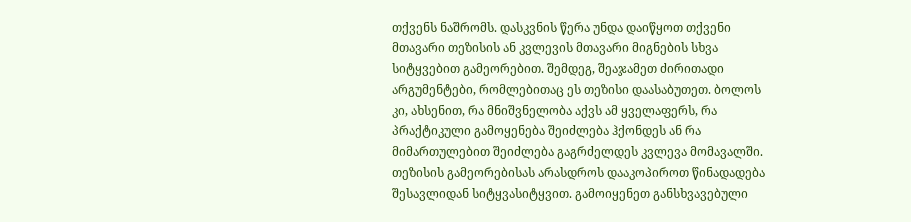თქვენს ნაშრომს. დასკვნის წერა უნდა დაიწყოთ თქვენი მთავარი თეზისის ან კვლევის მთავარი მიგნების სხვა სიტყვებით გამეორებით. შემდეგ, შეაჯამეთ ძირითადი არგუმენტები, რომლებითაც ეს თეზისი დაასაბუთეთ. ბოლოს კი, ახსენით, რა მნიშვნელობა აქვს ამ ყველაფერს, რა პრაქტიკული გამოყენება შეიძლება ჰქონდეს ან რა მიმართულებით შეიძლება გაგრძელდეს კვლევა მომავალში.
თეზისის გამეორებისას არასდროს დააკოპიროთ წინადადება შესავლიდან სიტყვასიტყვით. გამოიყენეთ განსხვავებული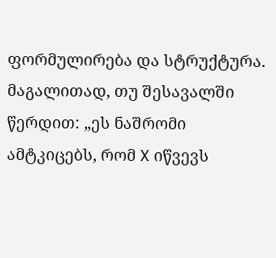ფორმულირება და სტრუქტურა. მაგალითად, თუ შესავალში წერდით: „ეს ნაშრომი ამტკიცებს, რომ X იწვევს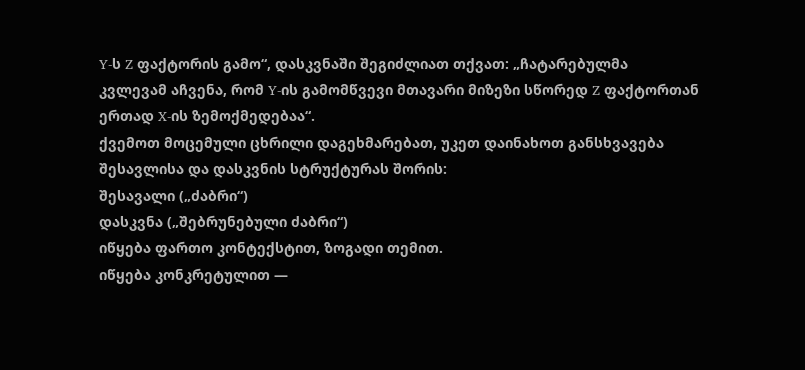Y-ს Z ფაქტორის გამო“, დასკვნაში შეგიძლიათ თქვათ: „ჩატარებულმა კვლევამ აჩვენა, რომ Y-ის გამომწვევი მთავარი მიზეზი სწორედ Z ფაქტორთან ერთად X-ის ზემოქმედებაა“.
ქვემოთ მოცემული ცხრილი დაგეხმარებათ, უკეთ დაინახოთ განსხვავება შესავლისა და დასკვნის სტრუქტურას შორის:
შესავალი („ძაბრი“)
დასკვნა („შებრუნებული ძაბრი“)
იწყება ფართო კონტექსტით, ზოგადი თემით.
იწყება კონკრეტულით —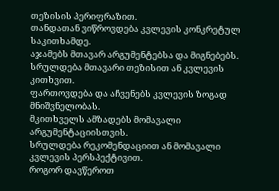თეზისის პერიფრაზით.
თანდათან ვიწროვდება კვლევის კონკრეტულ საკითხამდე.
აჯამებს მთავარ არგუმენტებსა და მიგნებებს.
სრულდება მთავარი თეზისით ან კვლევის კითხვით.
ფართოვდება და აჩვენებს კვლევის ზოგად მნიშვნელობას.
მკითხველს ამზადებს მომავალი არგუმენტაციისთვის.
სრულდება რეკომენდაციით ან მომავალი კვლევის პერსპექტივით.
როგორ დავწეროთ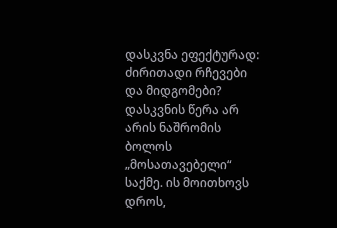დასკვნა ეფექტურად: ძირითადი რჩევები და მიდგომები?
დასკვნის წერა არ არის ნაშრომის ბოლოს „მოსათავებელი“ საქმე. ის მოითხოვს დროს,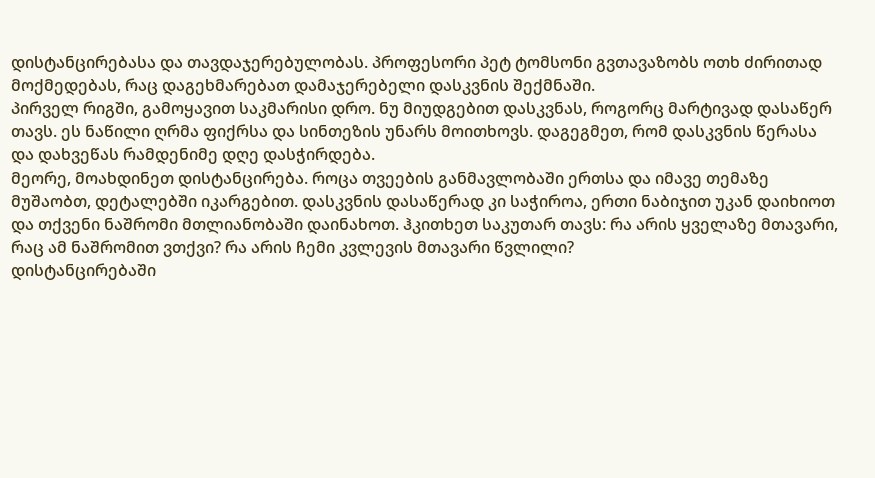დისტანცირებასა და თავდაჯერებულობას. პროფესორი პეტ ტომსონი გვთავაზობს ოთხ ძირითად მოქმედებას, რაც დაგეხმარებათ დამაჯერებელი დასკვნის შექმნაში.
პირველ რიგში, გამოყავით საკმარისი დრო. ნუ მიუდგებით დასკვნას, როგორც მარტივად დასაწერ თავს. ეს ნაწილი ღრმა ფიქრსა და სინთეზის უნარს მოითხოვს. დაგეგმეთ, რომ დასკვნის წერასა და დახვეწას რამდენიმე დღე დასჭირდება.
მეორე, მოახდინეთ დისტანცირება. როცა თვეების განმავლობაში ერთსა და იმავე თემაზე მუშაობთ, დეტალებში იკარგებით. დასკვნის დასაწერად კი საჭიროა, ერთი ნაბიჯით უკან დაიხიოთ და თქვენი ნაშრომი მთლიანობაში დაინახოთ. ჰკითხეთ საკუთარ თავს: რა არის ყველაზე მთავარი, რაც ამ ნაშრომით ვთქვი? რა არის ჩემი კვლევის მთავარი წვლილი?
დისტანცირებაში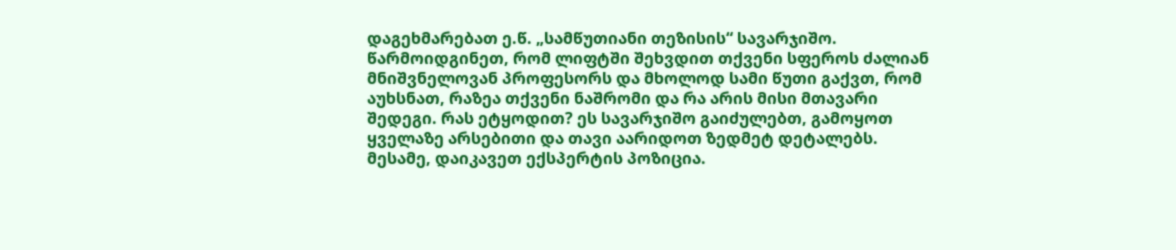დაგეხმარებათ ე.წ. „სამწუთიანი თეზისის“ სავარჯიშო. წარმოიდგინეთ, რომ ლიფტში შეხვდით თქვენი სფეროს ძალიან მნიშვნელოვან პროფესორს და მხოლოდ სამი წუთი გაქვთ, რომ აუხსნათ, რაზეა თქვენი ნაშრომი და რა არის მისი მთავარი შედეგი. რას ეტყოდით? ეს სავარჯიშო გაიძულებთ, გამოყოთ ყველაზე არსებითი და თავი აარიდოთ ზედმეტ დეტალებს.
მესამე, დაიკავეთ ექსპერტის პოზიცია.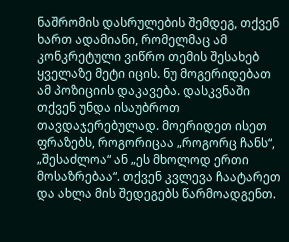ნაშრომის დასრულების შემდეგ, თქვენ ხართ ადამიანი, რომელმაც ამ კონკრეტული ვიწრო თემის შესახებ ყველაზე მეტი იცის. ნუ მოგერიდებათ ამ პოზიციის დაკავება. დასკვნაში თქვენ უნდა ისაუბროთ თავდაჯერებულად. მოერიდეთ ისეთ ფრაზებს, როგორიცაა „როგორც ჩანს“, „შესაძლოა“ ან „ეს მხოლოდ ერთი მოსაზრებაა“. თქვენ კვლევა ჩაატარეთ და ახლა მის შედეგებს წარმოადგენთ.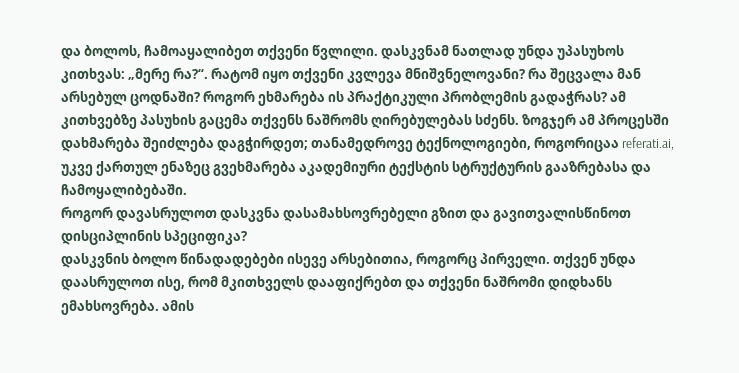და ბოლოს, ჩამოაყალიბეთ თქვენი წვლილი. დასკვნამ ნათლად უნდა უპასუხოს კითხვას: „მერე რა?“. რატომ იყო თქვენი კვლევა მნიშვნელოვანი? რა შეცვალა მან არსებულ ცოდნაში? როგორ ეხმარება ის პრაქტიკული პრობლემის გადაჭრას? ამ კითხვებზე პასუხის გაცემა თქვენს ნაშრომს ღირებულებას სძენს. ზოგჯერ ამ პროცესში დახმარება შეიძლება დაგჭირდეთ; თანამედროვე ტექნოლოგიები, როგორიცაა referati.ai, უკვე ქართულ ენაზეც გვეხმარება აკადემიური ტექსტის სტრუქტურის გააზრებასა და ჩამოყალიბებაში.
როგორ დავასრულოთ დასკვნა დასამახსოვრებელი გზით და გავითვალისწინოთ დისციპლინის სპეციფიკა?
დასკვნის ბოლო წინადადებები ისევე არსებითია, როგორც პირველი. თქვენ უნდა დაასრულოთ ისე, რომ მკითხველს დააფიქრებთ და თქვენი ნაშრომი დიდხანს ემახსოვრება. ამის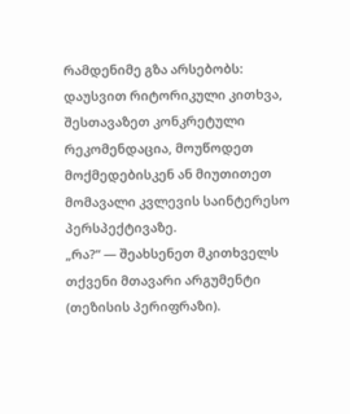რამდენიმე გზა არსებობს: დაუსვით რიტორიკული კითხვა, შესთავაზეთ კონკრეტული რეკომენდაცია, მოუწოდეთ მოქმედებისკენ ან მიუთითეთ მომავალი კვლევის საინტერესო პერსპექტივაზე.
„რა?“ — შეახსენეთ მკითხველს თქვენი მთავარი არგუმენტი (თეზისის პერიფრაზი).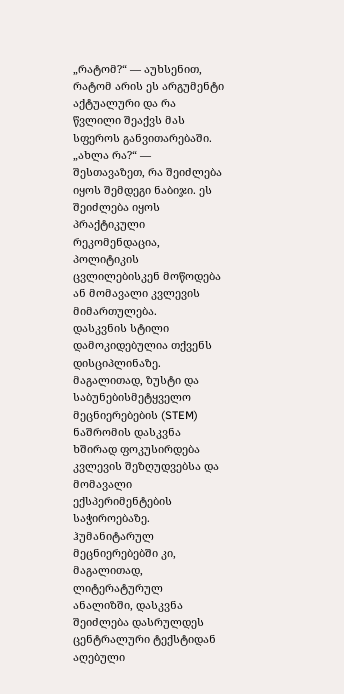„რატომ?“ — აუხსენით, რატომ არის ეს არგუმენტი აქტუალური და რა წვლილი შეაქვს მას სფეროს განვითარებაში.
„ახლა რა?“ — შესთავაზეთ, რა შეიძლება იყოს შემდეგი ნაბიჯი. ეს შეიძლება იყოს პრაქტიკული რეკომენდაცია, პოლიტიკის ცვლილებისკენ მოწოდება ან მომავალი კვლევის მიმართულება.
დასკვნის სტილი დამოკიდებულია თქვენს დისციპლინაზე. მაგალითად, ზუსტი და საბუნებისმეტყველო მეცნიერებების (STEM) ნაშრომის დასკვნა ხშირად ფოკუსირდება კვლევის შეზღუდვებსა და მომავალი ექსპერიმენტების საჭიროებაზე. ჰუმანიტარულ მეცნიერებებში კი, მაგალითად, ლიტერატურულ ანალიზში, დასკვნა შეიძლება დასრულდეს ცენტრალური ტექსტიდან აღებული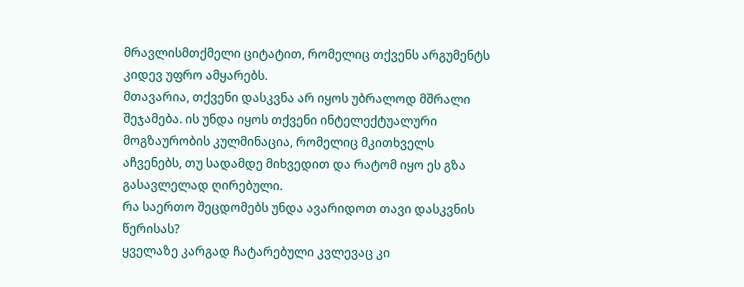მრავლისმთქმელი ციტატით, რომელიც თქვენს არგუმენტს კიდევ უფრო ამყარებს.
მთავარია, თქვენი დასკვნა არ იყოს უბრალოდ მშრალი შეჯამება. ის უნდა იყოს თქვენი ინტელექტუალური მოგზაურობის კულმინაცია, რომელიც მკითხველს აჩვენებს, თუ სადამდე მიხვედით და რატომ იყო ეს გზა გასავლელად ღირებული.
რა საერთო შეცდომებს უნდა ავარიდოთ თავი დასკვნის წერისას?
ყველაზე კარგად ჩატარებული კვლევაც კი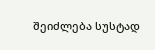შეიძლება სუსტად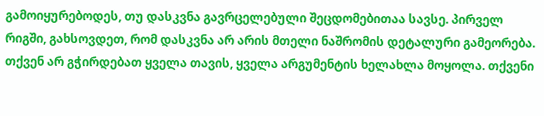გამოიყურებოდეს, თუ დასკვნა გავრცელებული შეცდომებითაა სავსე. პირველ რიგში, გახსოვდეთ, რომ დასკვნა არ არის მთელი ნაშრომის დეტალური გამეორება. თქვენ არ გჭირდებათ ყველა თავის, ყველა არგუმენტის ხელახლა მოყოლა. თქვენი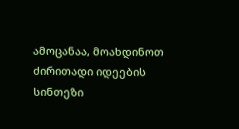ამოცანაა, მოახდინოთ ძირითადი იდეების სინთეზი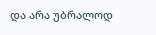და არა უბრალოდ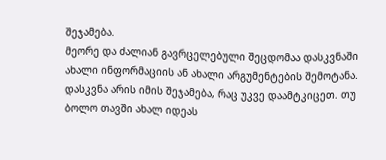შეჯამება.
მეორე და ძალიან გავრცელებული შეცდომაა დასკვნაში ახალი ინფორმაციის ან ახალი არგუმენტების შემოტანა. დასკვნა არის იმის შეჯამება, რაც უკვე დაამტკიცეთ. თუ ბოლო თავში ახალ იდეას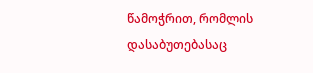წამოჭრით, რომლის დასაბუთებასაც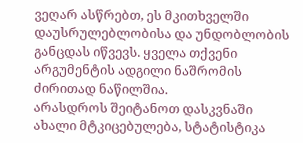ვეღარ ასწრებთ, ეს მკითხველში დაუსრულებლობისა და უნდობლობის განცდას იწვევს. ყველა თქვენი არგუმენტის ადგილი ნაშრომის ძირითად ნაწილშია.
არასდროს შეიტანოთ დასკვნაში ახალი მტკიცებულება, სტატისტიკა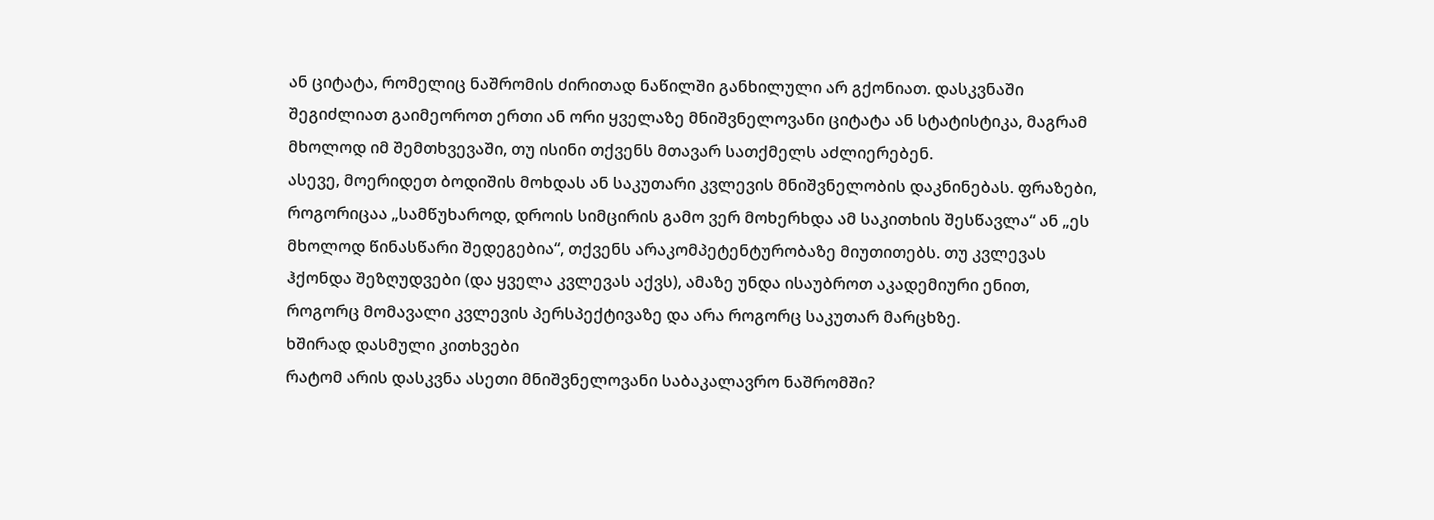ან ციტატა, რომელიც ნაშრომის ძირითად ნაწილში განხილული არ გქონიათ. დასკვნაში შეგიძლიათ გაიმეოროთ ერთი ან ორი ყველაზე მნიშვნელოვანი ციტატა ან სტატისტიკა, მაგრამ მხოლოდ იმ შემთხვევაში, თუ ისინი თქვენს მთავარ სათქმელს აძლიერებენ.
ასევე, მოერიდეთ ბოდიშის მოხდას ან საკუთარი კვლევის მნიშვნელობის დაკნინებას. ფრაზები, როგორიცაა „სამწუხაროდ, დროის სიმცირის გამო ვერ მოხერხდა ამ საკითხის შესწავლა“ ან „ეს მხოლოდ წინასწარი შედეგებია“, თქვენს არაკომპეტენტურობაზე მიუთითებს. თუ კვლევას ჰქონდა შეზღუდვები (და ყველა კვლევას აქვს), ამაზე უნდა ისაუბროთ აკადემიური ენით, როგორც მომავალი კვლევის პერსპექტივაზე და არა როგორც საკუთარ მარცხზე.
ხშირად დასმული კითხვები
რატომ არის დასკვნა ასეთი მნიშვნელოვანი საბაკალავრო ნაშრომში?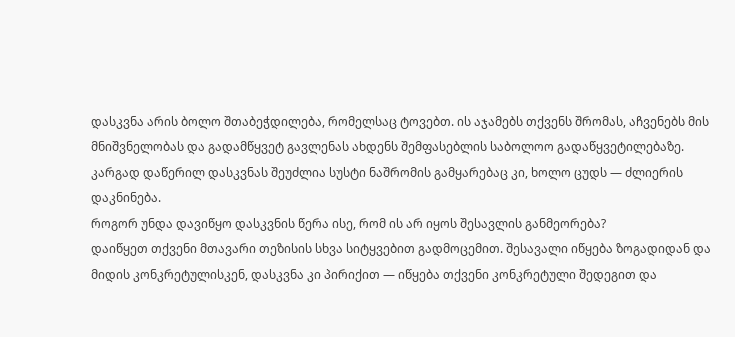დასკვნა არის ბოლო შთაბეჭდილება, რომელსაც ტოვებთ. ის აჯამებს თქვენს შრომას, აჩვენებს მის მნიშვნელობას და გადამწყვეტ გავლენას ახდენს შემფასებლის საბოლოო გადაწყვეტილებაზე. კარგად დაწერილ დასკვნას შეუძლია სუსტი ნაშრომის გამყარებაც კი, ხოლო ცუდს — ძლიერის დაკნინება.
როგორ უნდა დავიწყო დასკვნის წერა ისე, რომ ის არ იყოს შესავლის განმეორება?
დაიწყეთ თქვენი მთავარი თეზისის სხვა სიტყვებით გადმოცემით. შესავალი იწყება ზოგადიდან და მიდის კონკრეტულისკენ, დასკვნა კი პირიქით — იწყება თქვენი კონკრეტული შედეგით და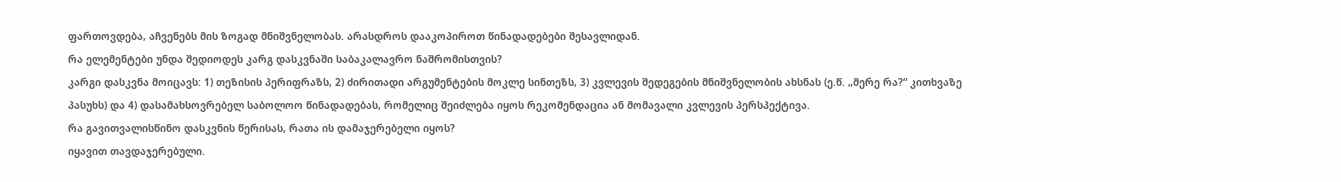ფართოვდება, აჩვენებს მის ზოგად მნიშვნელობას. არასდროს დააკოპიროთ წინადადებები შესავლიდან.
რა ელემენტები უნდა შედიოდეს კარგ დასკვნაში საბაკალავრო ნაშრომისთვის?
კარგი დასკვნა მოიცავს: 1) თეზისის პერიფრაზს, 2) ძირითადი არგუმენტების მოკლე სინთეზს, 3) კვლევის შედეგების მნიშვნელობის ახსნას (ე.წ. „მერე რა?“ კითხვაზე პასუხს) და 4) დასამახსოვრებელ საბოლოო წინადადებას, რომელიც შეიძლება იყოს რეკომენდაცია ან მომავალი კვლევის პერსპექტივა.
რა გავითვალისწინო დასკვნის წერისას, რათა ის დამაჯერებელი იყოს?
იყავით თავდაჯერებული.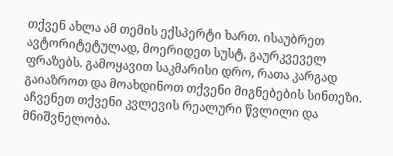თქვენ ახლა ამ თემის ექსპერტი ხართ. ისაუბრეთ ავტორიტეტულად, მოერიდეთ სუსტ, გაურკვეველ ფრაზებს. გამოყავით საკმარისი დრო, რათა კარგად გაიაზროთ და მოახდინოთ თქვენი მიგნებების სინთეზი. აჩვენეთ თქვენი კვლევის რეალური წვლილი და მნიშვნელობა.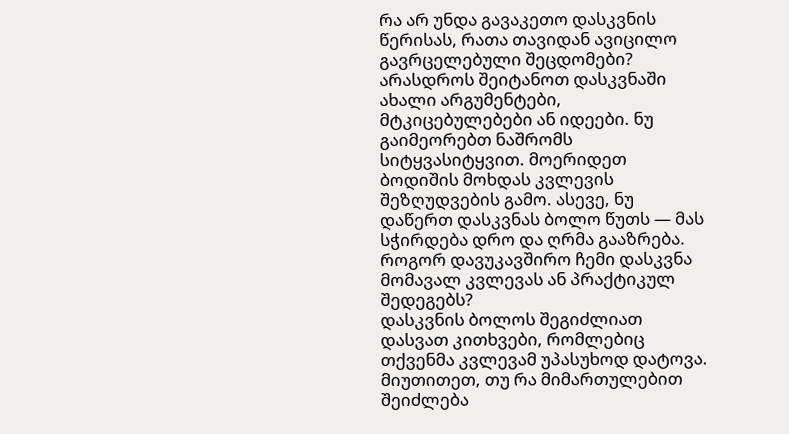რა არ უნდა გავაკეთო დასკვნის წერისას, რათა თავიდან ავიცილო გავრცელებული შეცდომები?
არასდროს შეიტანოთ დასკვნაში ახალი არგუმენტები, მტკიცებულებები ან იდეები. ნუ გაიმეორებთ ნაშრომს სიტყვასიტყვით. მოერიდეთ ბოდიშის მოხდას კვლევის შეზღუდვების გამო. ასევე, ნუ დაწერთ დასკვნას ბოლო წუთს — მას სჭირდება დრო და ღრმა გააზრება.
როგორ დავუკავშირო ჩემი დასკვნა მომავალ კვლევას ან პრაქტიკულ შედეგებს?
დასკვნის ბოლოს შეგიძლიათ დასვათ კითხვები, რომლებიც თქვენმა კვლევამ უპასუხოდ დატოვა. მიუთითეთ, თუ რა მიმართულებით შეიძლება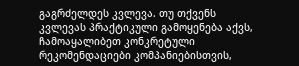გაგრძელდეს კვლევა. თუ თქვენს კვლევას პრაქტიკული გამოყენება აქვს, ჩამოაყალიბეთ კონკრეტული რეკომენდაციები კომპანიებისთვის,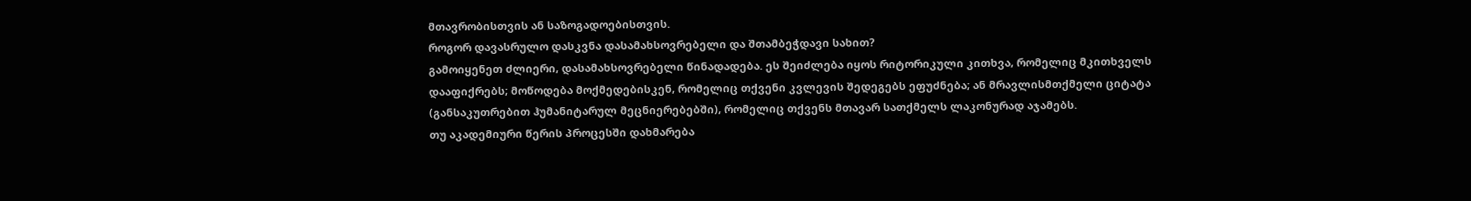მთავრობისთვის ან საზოგადოებისთვის.
როგორ დავასრულო დასკვნა დასამახსოვრებელი და შთამბეჭდავი სახით?
გამოიყენეთ ძლიერი, დასამახსოვრებელი წინადადება. ეს შეიძლება იყოს რიტორიკული კითხვა, რომელიც მკითხველს დააფიქრებს; მოწოდება მოქმედებისკენ, რომელიც თქვენი კვლევის შედეგებს ეფუძნება; ან მრავლისმთქმელი ციტატა (განსაკუთრებით ჰუმანიტარულ მეცნიერებებში), რომელიც თქვენს მთავარ სათქმელს ლაკონურად აჯამებს.
თუ აკადემიური წერის პროცესში დახმარება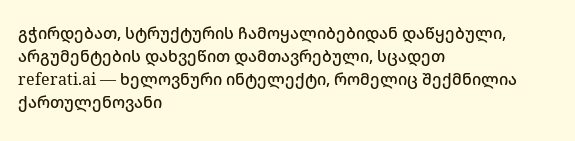გჭირდებათ, სტრუქტურის ჩამოყალიბებიდან დაწყებული, არგუმენტების დახვეწით დამთავრებული, სცადეთ referati.ai — ხელოვნური ინტელექტი, რომელიც შექმნილია ქართულენოვანი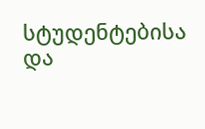სტუდენტებისა და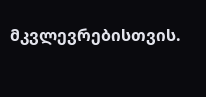მკვლევრებისთვის.